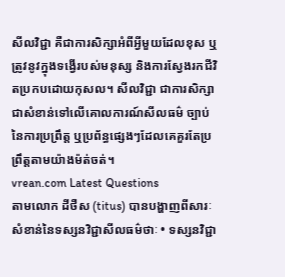សីលវិជ្ជា គឺជាការសិក្សាអំពីអ្វីមួយដែលខុស ឬត្រូវនូវក្នុងទង្វើរបស់មនុស្ស និងការស្វែងរកជីវិតប្រកបដោយកុសល។ សីលវិជ្ជា ជាការសិក្សាជាសំខាន់ទៅលើគោលការណ៍សីលធម៌ ច្បាប់នៃការប្រព្រឹត្ត ឬប្រព័ន្ធផ្សេងៗដែលគេគួរតែប្រព្រឹត្តតាមយ៉ាងម៉ត់ចត់។
vrean.com Latest Questions
តាមលោក ដីថឺស (titus) បានបង្ហាញពីសារៈសំខាន់នៃទស្សនវិជ្ជាសីលធម៌ថាៈ • ទស្សនវិជ្ជា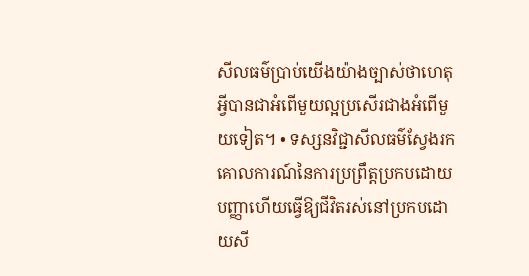សីលធម៌ប្រាប់យើងយ៉ាងច្បាស់ថាហេតុអ្វីបានជាអំពើមួយល្អប្រសើរជាងអំពើមួយទៀត។ • ទស្សនវិជ្ជាសីលធម៌ស្វែងរកគោលការណ៍នៃការប្រព្រឹត្តប្រកបដោយបញ្ញាហើយធ្វើឱ្យជីវិតរស់នៅប្រកបដោយសី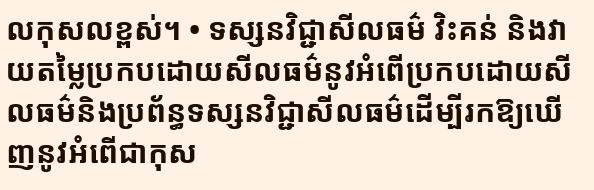លកុសលខ្ពស់។ • ទស្សនវិជ្ជាសីលធម៌ វិះគន់ និងវាយតម្លៃប្រកបដោយសីលធម៌នូវអំពើប្រកបដោយសីលធម៌និងប្រព័ន្ធទស្សនវិជ្ជាសីលធម៌ដើម្បីរកឱ្យឃើញនូវអំពើជាកុស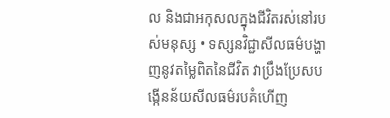ល និងជាអកុសលក្នុងជីវិតរស់នៅរបស់មនុស្ស • ទស្សនវិជ្ជាសីលធម៌បង្ហាញនូវតម្លៃពិតនៃជីវិត វាប្រឹងប្រែសបង្កើនន័យសីលធម៌របគំហើញ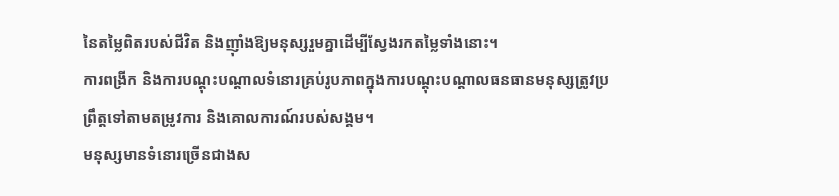នៃតម្លៃពិតរបស់ជីវិត និងញ៉ាំងឱ្យមនុស្សរួមគ្នាដើម្បីស្វែងរកតម្លៃទាំងនោះ។
ការពង្រីក និងការបណ្តុះបណ្តាលទំនោរគ្រប់រូបភាពក្នុងការបណ្តុះបណ្តាលធនធានមនុស្សត្រូវប្រព្រឹត្តទៅតាមតម្រូវការ និងគោលការណ៍របស់សង្គម។
មនុស្សមានទំនោរច្រើនជាងស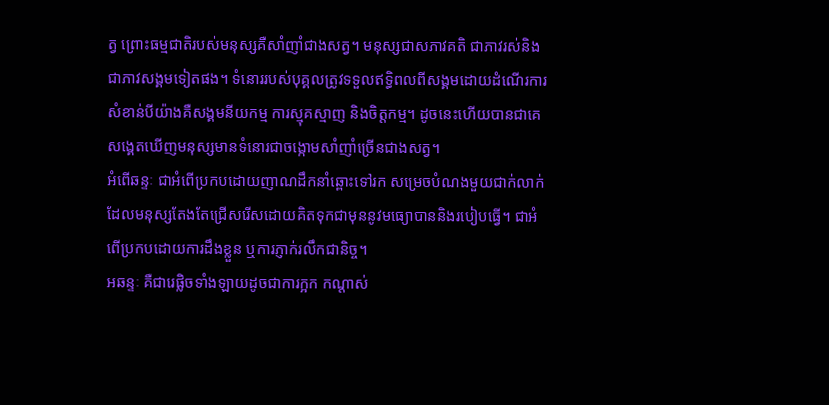ត្វ ព្រោះធម្មជាតិរបស់មនុស្សគឺសាំញាំជាងសត្វ។ មនុស្សជាសភាវគតិ ជាភាវរស់និងជាភាវសង្គមទៀតផង។ ទំនោររបស់បុគ្គលត្រូវទទួលឥទ្ធិពលពីសង្គមដោយដំណើរការសំខាន់បីយ៉ាងគឺសង្គមនីយកម្ម ការស្មុគស្មាញ និងចិត្តកម្ម។ ដូចនេះហើយបានជាគេសង្គេតឃើញមនុស្សមានទំនោរជាចង្កោមសាំញាំច្រើនជាងសត្វ។
អំពើឆន្ទៈ ជាអំពើប្រកបដោយញាណដឹកនាំឆ្ពោះទៅរក សម្រេចបំណងមួយជាក់លាក់ដែលមនុស្សតែងតែជ្រើសរើសដោយគិតទុកជាមុននូវមធ្យោបាននិងរបៀបធ្វើ។ ជាអំពើប្រកបដោយការដឹងខ្លួន ឬការភ្ញាក់រលឹកជានិច្ច។
អឆន្ទៈ គឺជារេផ្លិចទាំងឡាយដូចជាការក្អក កណ្តាស់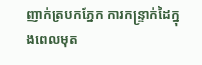ញាក់ត្របកភ្នែក ការកន្ទ្រាក់ដៃក្នុងពេលមុត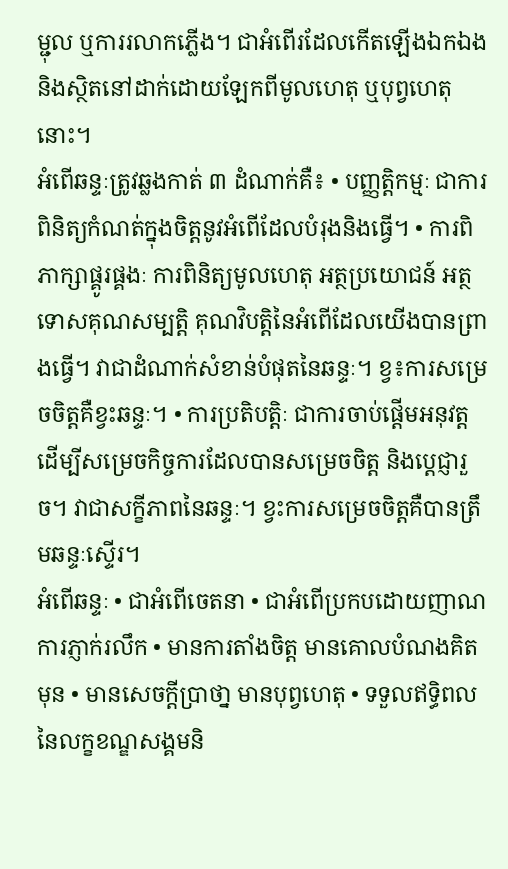ម្ជុល ឬការរលាកភ្លើង។ ជាអំពើរដែលកើតឡើងឯកឯង និងស្ថិតនៅដាក់ដោយឡែកពីមូលហេតុ ឬបុព្វហេតុនោះ។
អំពើឆន្ទៈត្រូវឆ្លងកាត់ ៣ ដំណាក់គឺ៖ • បញ្ញតិ្តកម្មៈ ជាការពិនិត្យកំណត់ក្នុងចិត្តនូវអំពើដែលបំរុងនិងធ្វើ។ • ការពិភាក្សាផ្គូរផ្គងៈ ការពិនិត្យមូលហេតុ អត្ថប្រយោជន៍ អត្ថទោសគុណសម្បត្តិ គុណវិបត្តិនៃអំពើដែលយើងបានព្រាងធ្វើ។ វាជាដំណាក់សំខាន់បំផុតនៃឆន្ទៈ។ ខ្វ៖ការសម្រេចចិត្តគឺខ្វះឆន្ទៈ។ • ការប្រតិបត្តិៈ ជាការចាប់ផ្តើមអនុវត្ត ដើម្បីសម្រេចកិច្ចការដែលបានសម្រេចចិត្ត និងប្តេជ្ញារួច។ វាជាសក្ខីភាពនៃឆន្ទៈ។ ខ្វះការសម្រេចចិត្តគឺបានត្រឹមឆន្ទៈស្ទើរ។
អំពើឆន្ទៈ • ជាអំពើចេតនា • ជាអំពើប្រកបដោយញាណ ការភ្ញាក់រលឹក • មានការតាំងចិត្ត មានគោលបំណងគិតមុន • មានសេចក្តីប្រាថា្ន មានបុព្វហេតុ • ទទួលឥទ្ធិពលនៃលក្ខខណ្ឌសង្គមនិ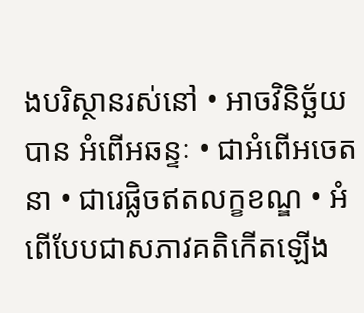ងបរិស្ថានរស់នៅ • អាចវិនិច្ឆ័យបាន អំពើអឆន្ទៈ • ជាអំពើអចេតនា • ជារេផ្លិចឥតលក្ខខណ្ឌ • អំពើបែបជាសភាវគតិកើតឡើង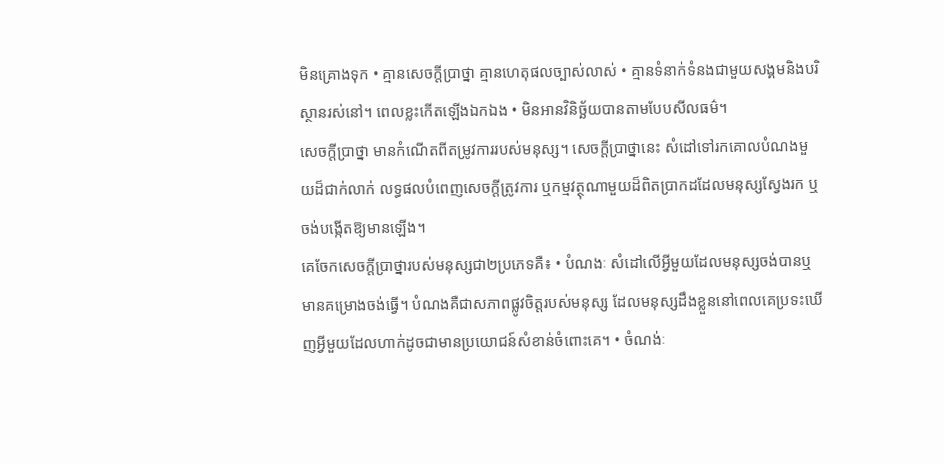មិនគ្រោងទុក • គ្មានសេចក្តីប្រាថ្នា គ្មានហេតុផលច្បាស់លាស់ • គ្មានទំនាក់ទំនងជាមួយសង្គមនិងបរិស្ថានរស់នៅ។ ពេលខ្លះកើតឡើងឯកឯង • មិនអានវិនិច្ឆ័យបានតាមបែបសីលធម៌។
សេចក្តីប្រាថ្នា មានកំណើតពីតម្រូវការរបស់មនុស្ស។ សេចក្តីប្រាថ្នានេះ សំដៅទៅរកគោលបំណងមួយដ៏ជាក់លាក់ លទ្ធផលបំពេញសេចក្តីត្រូវការ ឬកម្មវត្ថុណាមួយដ៏ពិតប្រាកដដែលមនុស្សស្វែងរក ឬចង់បង្កើតឱ្យមានឡើង។
គេចែកសេចក្តីប្រាថ្នារបស់មនុស្សជា២ប្រភេទគឺ៖ • បំណងៈ សំដៅលើអ្វីមួយដែលមនុស្សចង់បានឬមានគម្រោងចង់ធ្វើ។ បំណងគឺជាសភាពផ្លូវចិត្តរបស់មនុស្ស ដែលមនុស្សដឹងខ្លួននៅពេលគេប្រទះឃើញអ្វីមួយដែលហាក់ដូចជាមានប្រយោជន៍សំខាន់ចំពោះគេ។ • ចំណង់ៈ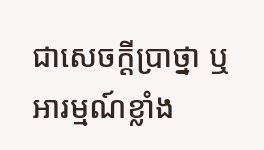ជាសេចក្តីប្រាថ្នា ឬអារម្មណ៍ខ្លាំង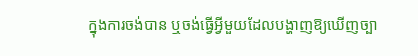ក្នុងការចង់បាន ឬចង់ធ្វើអ្វីមួយដែលបង្ហាញឱ្យឃើញច្បា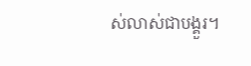ស់លាស់ជាបង្គួរ។